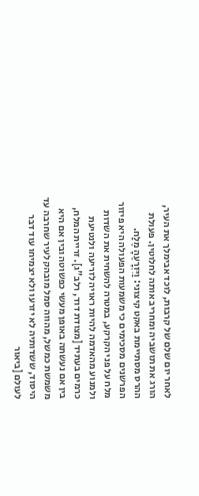לאחר יום שלם של קרבות, לוכד אבימלך את העיר, הורג את תושביה ומחריב אותה לחלוטין. פעולת ההרס מסתיימת באקט קיצוני: וַיִּזְרָעֶהָ מֶלַח. הפרשנים מסכימים כי משמעות הפעולה היא פיזור מלח על פני הקרקע, במטרה להשחית את השדות ולמנוע מהאדמה להיות ראויה לזריעה ולנטיעת כרמים בעתיד [מצודת דוד, רלב"ג]. זריית המלח, בין אם נעשתה באופן מעשי כפשוטה ובין אם היא משמשת כמשל, מהווה סמל מובהק לעיר שחרבה עד היסוד, ששדותיה לא יזרעו ולא יצמיחו עוד דבר לעולם [ביאור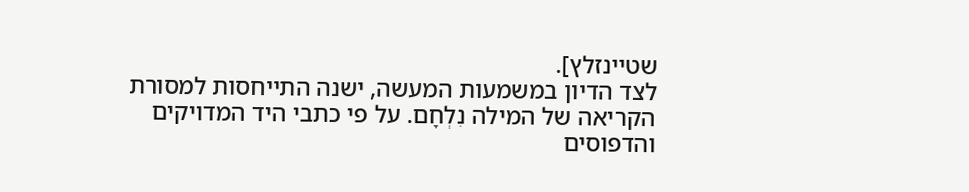שטיינזלץ].
לצד הדיון במשמעות המעשה, ישנה התייחסות למסורת הקריאה של המילה נִלְחָם. על פי כתבי היד המדויקים והדפוסים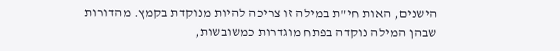הישנים, האות חי"ת במילה זו צריכה להיות מנוקדת בקמץ. מהדורות שבהן המילה נוקדה בפתח מוגדרות כמשובשות,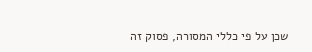שכן על פי כללי המסורה, פסוק זה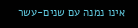אינו נמנה עם שנים-עשר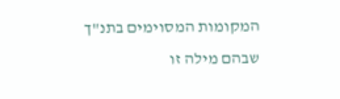המקומות המסוימים בתנ"ך שבהם מילה זו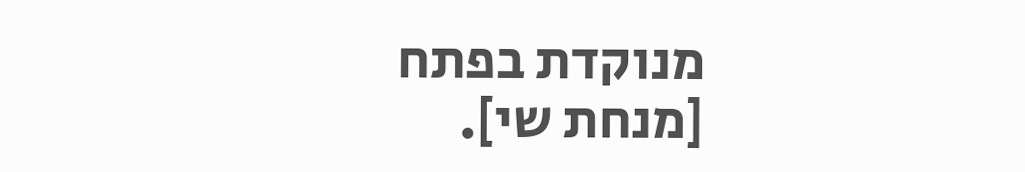מנוקדת בפתח [מנחת שי].